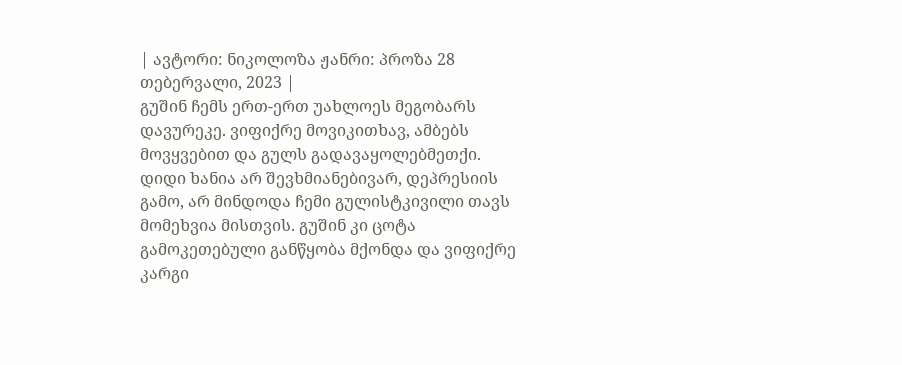| ავტორი: ნიკოლოზა ჟანრი: პროზა 28 თებერვალი, 2023 |
გუშინ ჩემს ერთ-ერთ უახლოეს მეგობარს დავურეკე. ვიფიქრე მოვიკითხავ, ამბებს მოვყვებით და გულს გადავაყოლებმეთქი. დიდი ხანია არ შევხმიანებივარ, დეპრესიის გამო, არ მინდოდა ჩემი გულისტკივილი თავს მომეხვია მისთვის. გუშინ კი ცოტა გამოკეთებული განწყობა მქონდა და ვიფიქრე კარგი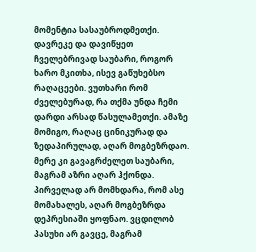მომენტია სასაუბროდმეთქი. დავრეკე და დავიწყეთ ჩველებრივად საუბარი, როგორ ხარო მკითხა, ისევ გაწუხებსო რაღაცეები. ვუთხარი რომ ძველებურად, რა თქმა უნდა ჩემი დარდი არსად წასულამეთქი. ამაზე მომიგო, რაღაც ცინიკურად და ზედაპირულად, აღარ მოგბეზრდაო. მერე კი გავაგრძელეთ საუბარი, მაგრამ აზრი აღარ ჰქონდა. პირველად არ მომხდარა, რომ ასე მომახალეს, აღარ მოგბეზრდა დეპრესიაში ყოფნაო. ვცდილობ პასუხი არ გავცე, მაგრამ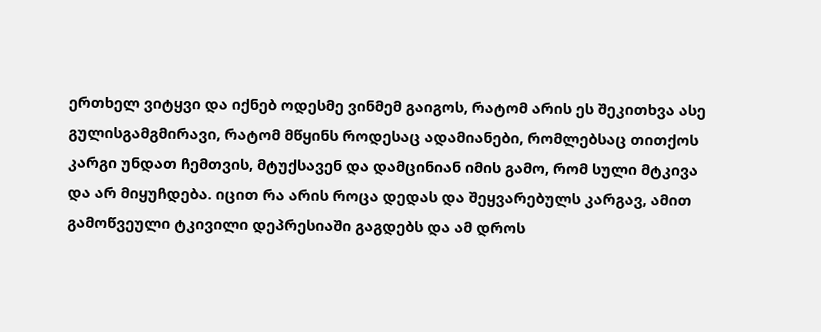ერთხელ ვიტყვი და იქნებ ოდესმე ვინმემ გაიგოს, რატომ არის ეს შეკითხვა ასე გულისგამგმირავი, რატომ მწყინს როდესაც ადამიანები, რომლებსაც თითქოს კარგი უნდათ ჩემთვის, მტუქსავენ და დამცინიან იმის გამო, რომ სული მტკივა და არ მიყუჩდება. იცით რა არის როცა დედას და შეყვარებულს კარგავ, ამით გამოწვეული ტკივილი დეპრესიაში გაგდებს და ამ დროს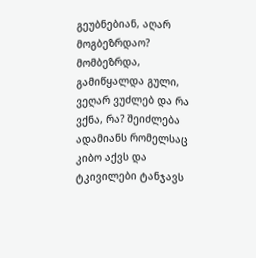გეუბნებიან, აღარ მოგბეზრდაო? მომბეზრდა, გამიწყალდა გული, ვეღარ ვუძლებ და რა ვქნა, რა? შეიძლება ადამიანს რომელსაც კიბო აქვს და ტკივილები ტანჯავს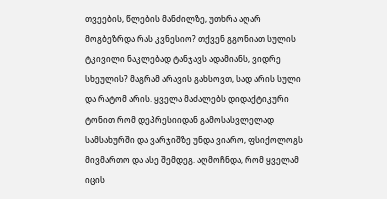თვეების, წლების მანძილზე, უთხრა აღარ მოგბეზრდა რას კვნესიო? თქვენ გგონიათ სულის ტკივილი ნაკლებად ტანჯავს ადამიანს, ვიდრე სხეულის? მაგრამ არავის გახსოვთ, სად არის სული და რატომ არის. ყველა მაძალებს დიდაქტიკური ტონით რომ დეპრესიიდან გამოსასვლელად სამსახურში და ვარჯიშზე უნდა ვიარო, ფსიქოლოგს მივმართო და ასე შემდეგ. აღმოჩნდა, რომ ყველამ იცის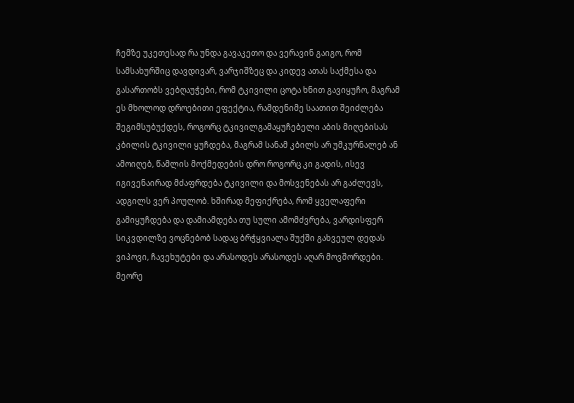ჩემზე უკეთესად რა უნდა გავაკეთო და ვერავინ გაიგო, რომ სამსახურშიც დავდივარ, ვარჯიშზეც და კიდევ ათას საქმესა და გასართობს ვებღაუჭები, რომ ტკივილი ცოტა ხნით გავიყუჩო, მაგრამ ეს მხოლოდ დროებითი ეფექტია, რამდენიმე საათით შეიძლება შეგიმსუბუქდეს, როგორც ტკივილგამაყუჩებელი აბის მიღებისას კბილის ტკივილი ყუჩდება, მაგრამ სანამ კბილს არ უმკურნალებ ან ამოიღებ, წამლის მოქმედების დრო როგორც კი გადის, ისევ იგივენაირად მძაფრდება ტკივილი და მოსვენებას არ გაძლევს, ადგილს ვერ პოულობ. ხშირად მეფიქრება, რომ ყველაფერი გამიყუჩდება და დამიამდება თუ სული ამომძვრება, ვარდისფერ სიკვდილზე ვოცნებობ სადაც ბრჭყვიალა შუქში გახვეულ დედას ვიპოვი, ჩავეხუტები და არასოდეს არასოდეს აღარ მოვშორდები. მეორე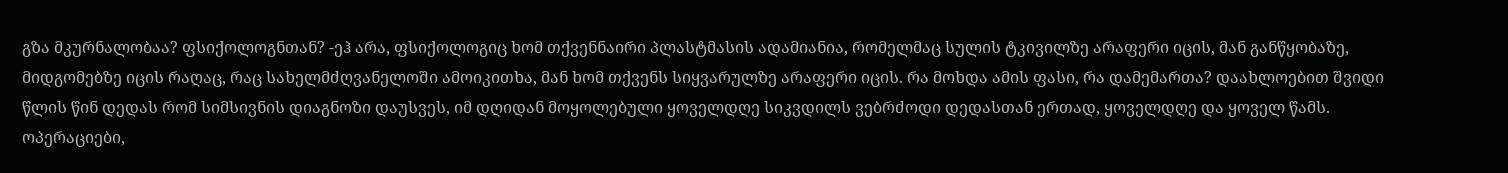გზა მკურნალობაა? ფსიქოლოგნთან? -ეჰ არა, ფსიქოლოგიც ხომ თქვენნაირი პლასტმასის ადამიანია, რომელმაც სულის ტკივილზე არაფერი იცის, მან განწყობაზე, მიდგომებზე იცის რაღაც, რაც სახელმძღვანელოში ამოიკითხა, მან ხომ თქვენს სიყვარულზე არაფერი იცის. რა მოხდა ამის ფასი, რა დამემართა? დაახლოებით შვიდი წლის წინ დედას რომ სიმსივნის დიაგნოზი დაუსვეს, იმ დღიდან მოყოლებული ყოველდღე სიკვდილს ვებრძოდი დედასთან ერთად, ყოველდღე და ყოველ წამს. ოპერაციები,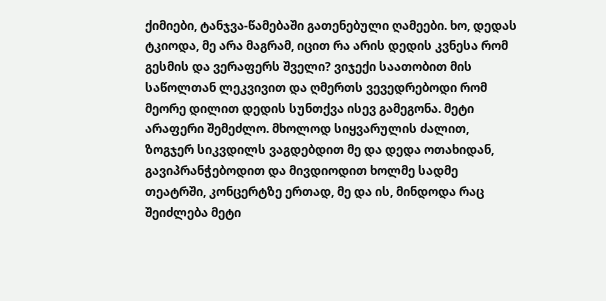ქიმიები, ტანჯვა-წამებაში გათენებული ღამეები. ხო, დედას ტკიოდა, მე არა მაგრამ, იცით რა არის დედის კვნესა რომ გესმის და ვერაფერს შველი? ვიჯექი საათობით მის საწოლთან ლეკვივით და ღმერთს ვევედრებოდი რომ მეორე დილით დედის სუნთქვა ისევ გამეგონა. მეტი არაფერი შემეძლო. მხოლოდ სიყვარულის ძალით, ზოგჯერ სიკვდილს ვაგდებდით მე და დედა ოთახიდან, გავიპრანჭებოდით და მივდიოდით ხოლმე სადმე თეატრში, კონცერტზე ერთად, მე და ის, მინდოდა რაც შეიძლება მეტი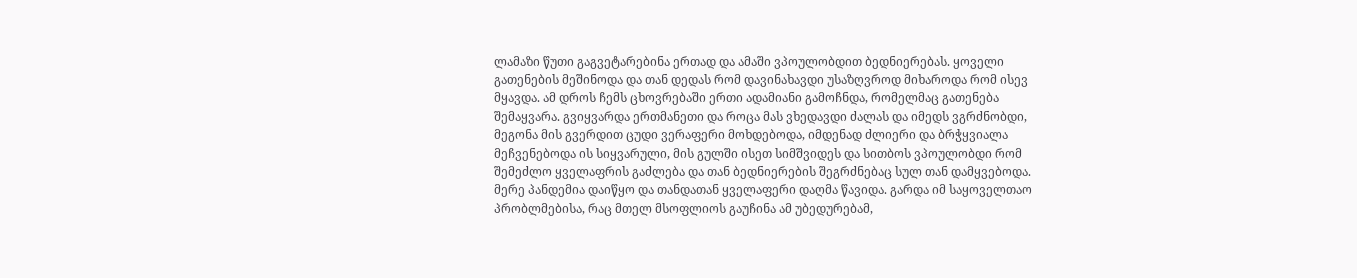ლამაზი წუთი გაგვეტარებინა ერთად და ამაში ვპოულობდით ბედნიერებას. ყოველი გათენების მეშინოდა და თან დედას რომ დავინახავდი უსაზღვროდ მიხაროდა რომ ისევ მყავდა. ამ დროს ჩემს ცხოვრებაში ერთი ადამიანი გამოჩნდა, რომელმაც გათენება შემაყვარა. გვიყვარდა ერთმანეთი და როცა მას ვხედავდი ძალას და იმედს ვგრძნობდი, მეგონა მის გვერდით ცუდი ვერაფერი მოხდებოდა, იმდენად ძლიერი და ბრჭყვიალა მეჩვენებოდა ის სიყვარული, მის გულში ისეთ სიმშვიდეს და სითბოს ვპოულობდი რომ შემეძლო ყველაფრის გაძლება და თან ბედნიერების შეგრძნებაც სულ თან დამყვებოდა. მერე პანდემია დაიწყო და თანდათან ყველაფერი დაღმა წავიდა. გარდა იმ საყოველთაო პრობლმებისა, რაც მთელ მსოფლიოს გაუჩინა ამ უბედურებამ,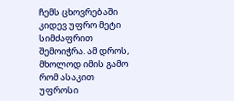ჩემს ცხოვრებაში კიდევ უფრო მეტი სიმძაფრით შემოიჭრა. ამ დროს, მხოლოდ იმის გამო რომ ასაკით უფროსი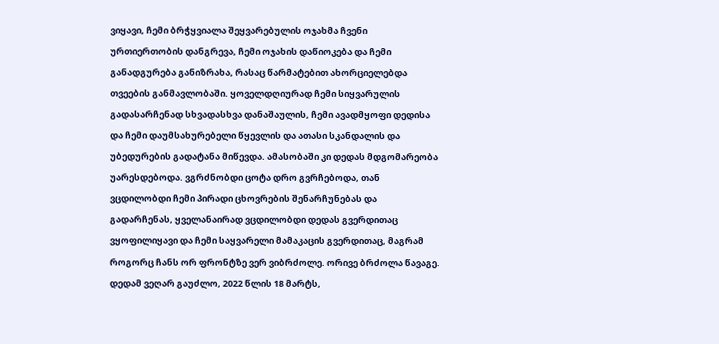ვიყავი, ჩემი ბრჭყვიალა შეყვარებულის ოჯახმა ჩვენი ურთიერთობის დანგრევა, ჩემი ოჯახის დაწიოკება და ჩემი განადგურება განიზრახა, რასაც წარმატებით ახორციელებდა თვეების განმავლობაში. ყოველდღიურად ჩემი სიყვარულის გადასარჩენად სხვადასხვა დანაშაულის, ჩემი ავადმყოფი დედისა და ჩემი დაუმსახურებელი წყევლის და ათასი სკანდალის და უბედურების გადატანა მიწევდა. ამასობაში კი დედას მდგომარეობა უარესდებოდა. ვგრძნობდი ცოტა დრო გვრჩებოდა, თან ვცდილობდი ჩემი პირადი ცხოვრების შენარჩუნებას და გადარჩენას, ყველანაირად ვცდილობდი დედას გვერდითაც ვყოფილიყავი და ჩემი საყვარელი მამაკაცის გვერდითაც, მაგრამ როგორც ჩანს ორ ფრონტზე ვერ ვიბრძოლე. ორივე ბრძოლა წავაგე. დედამ ვეღარ გაუძლო, 2022 წლის 18 მარტს,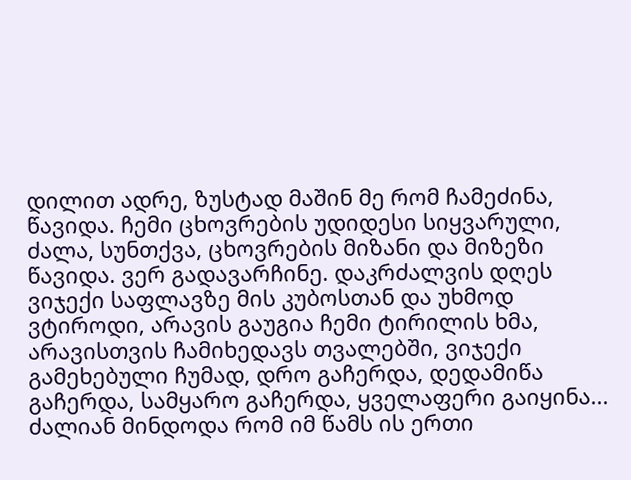დილით ადრე, ზუსტად მაშინ მე რომ ჩამეძინა, წავიდა. ჩემი ცხოვრების უდიდესი სიყვარული, ძალა, სუნთქვა, ცხოვრების მიზანი და მიზეზი წავიდა. ვერ გადავარჩინე. დაკრძალვის დღეს ვიჯექი საფლავზე მის კუბოსთან და უხმოდ ვტიროდი, არავის გაუგია ჩემი ტირილის ხმა, არავისთვის ჩამიხედავს თვალებში, ვიჯექი გამეხებული ჩუმად, დრო გაჩერდა, დედამიწა გაჩერდა, სამყარო გაჩერდა, ყველაფერი გაიყინა... ძალიან მინდოდა რომ იმ წამს ის ერთი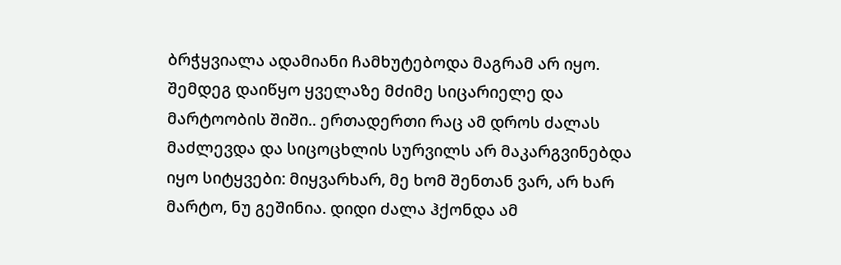ბრჭყვიალა ადამიანი ჩამხუტებოდა მაგრამ არ იყო. შემდეგ დაიწყო ყველაზე მძიმე სიცარიელე და მარტოობის შიში.. ერთადერთი რაც ამ დროს ძალას მაძლევდა და სიცოცხლის სურვილს არ მაკარგვინებდა იყო სიტყვები: მიყვარხარ, მე ხომ შენთან ვარ, არ ხარ მარტო, ნუ გეშინია. დიდი ძალა ჰქონდა ამ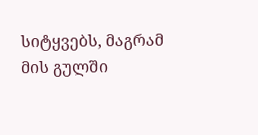სიტყვებს, მაგრამ მის გულში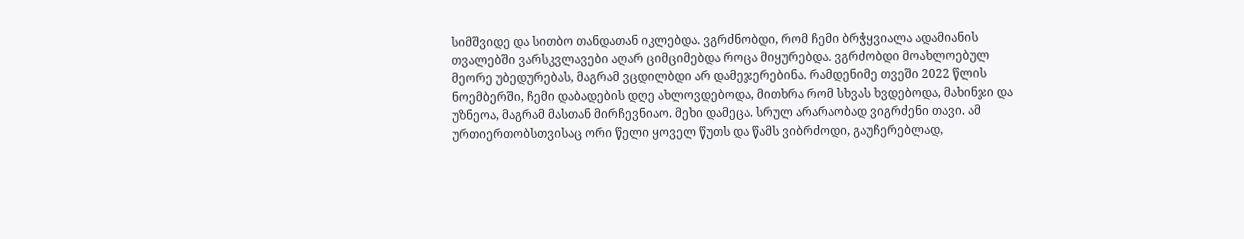სიმშვიდე და სითბო თანდათან იკლებდა. ვგრძნობდი, რომ ჩემი ბრჭყვიალა ადამიანის თვალებში ვარსკვლავები აღარ ციმციმებდა როცა მიყურებდა. ვგრძობდი მოახლოებულ მეორე უბედურებას, მაგრამ ვცდილბდი არ დამეჯერებინა. რამდენიმე თვეში 2022 წლის ნოემბერში, ჩემი დაბადების დღე ახლოვდებოდა, მითხრა რომ სხვას ხვდებოდა, მახინჯი და უზნეოა, მაგრამ მასთან მირჩევნიაო. მეხი დამეცა. სრულ არარაობად ვიგრძენი თავი. ამ ურთიერთობსთვისაც ორი წელი ყოველ წუთს და წამს ვიბრძოდი, გაუჩერებლად,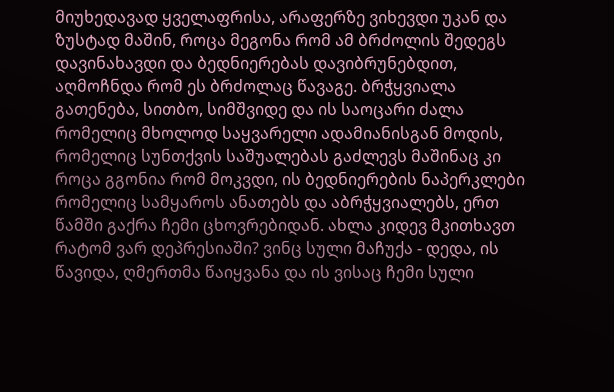მიუხედავად ყველაფრისა, არაფერზე ვიხევდი უკან და ზუსტად მაშინ, როცა მეგონა რომ ამ ბრძოლის შედეგს დავინახავდი და ბედნიერებას დავიბრუნებდით, აღმოჩნდა რომ ეს ბრძოლაც წავაგე. ბრჭყვიალა გათენება, სითბო, სიმშვიდე და ის საოცარი ძალა რომელიც მხოლოდ საყვარელი ადამიანისგან მოდის, რომელიც სუნთქვის საშუალებას გაძლევს მაშინაც კი როცა გგონია რომ მოკვდი, ის ბედნიერების ნაპერკლები რომელიც სამყაროს ანათებს და აბრჭყვიალებს, ერთ წამში გაქრა ჩემი ცხოვრებიდან. ახლა კიდევ მკითხავთ რატომ ვარ დეპრესიაში? ვინც სული მაჩუქა - დედა, ის წავიდა, ღმერთმა წაიყვანა და ის ვისაც ჩემი სული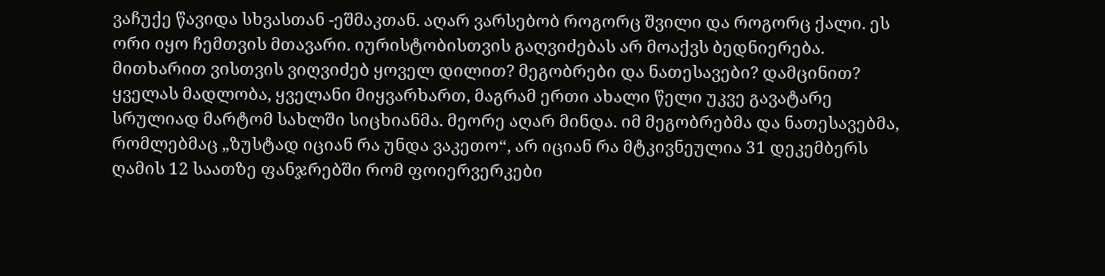ვაჩუქე წავიდა სხვასთან -ეშმაკთან. აღარ ვარსებობ როგორც შვილი და როგორც ქალი. ეს ორი იყო ჩემთვის მთავარი. იურისტობისთვის გაღვიძებას არ მოაქვს ბედნიერება. მითხარით ვისთვის ვიღვიძებ ყოველ დილით? მეგობრები და ნათესავები? დამცინით? ყველას მადლობა, ყველანი მიყვარხართ, მაგრამ ერთი ახალი წელი უკვე გავატარე სრულიად მარტომ სახლში სიცხიანმა. მეორე აღარ მინდა. იმ მეგობრებმა და ნათესავებმა, რომლებმაც „ზუსტად იციან რა უნდა ვაკეთო“, არ იციან რა მტკივნეულია 31 დეკემბერს ღამის 12 საათზე ფანჯრებში რომ ფოიერვერკები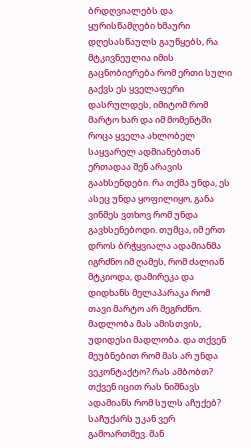ბრდღვიალებს და ყურისწამღები ხმაური დღესასწაულს გაუწყებს, რა მტკივნეულია იმის გაცნობიერება რომ ერთი სული გაქვს ეს ყველაფერი დასრულდეს, იმიტომ რომ მარტო ხარ და იმ მომენტში როცა ყველა ახლობელ საყვარელ ადმიანებთან ერთადაა შენ არავის გაახსენდები. რა თქმა უნდა, ეს ასეც უნდა ყოფილიყო, განა ვინმეს ვთხოვ რომ უნდა გავხსენებოდი. თუმცა, იმ ერთ დროს ბრჭყვიალა ადამიანმა იგრძნო იმ ღამეს, რომ ძალიან მტკიოდა, დამირეკა და დიდხანს მელაპარაკა რომ თავი მარტო არ მეგრძნო. მადლობა მას ამისთვის, უდიდესი მადლობა. და თქვენ მეუბნებით რომ მას არ უნდა ვეკონტაქტო? რას ამბობთ? თქვენ იცით რას ნიშნავს ადამიანს რომ სულს აჩუქებ? საჩუქარს უკან ვერ გამოართმევ. მან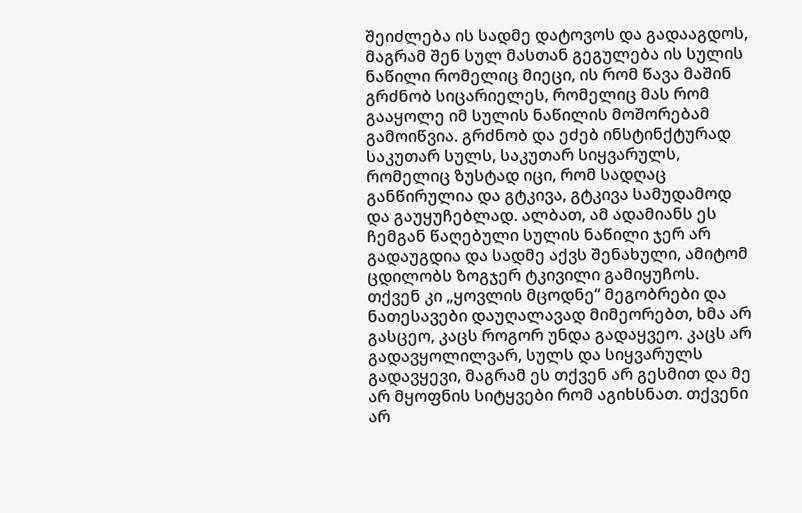შეიძლება ის სადმე დატოვოს და გადააგდოს, მაგრამ შენ სულ მასთან გეგულება ის სულის ნაწილი რომელიც მიეცი, ის რომ წავა მაშინ გრძნობ სიცარიელეს, რომელიც მას რომ გააყოლე იმ სულის ნაწილის მოშორებამ გამოიწვია. გრძნობ და ეძებ ინსტინქტურად საკუთარ სულს, საკუთარ სიყვარულს, რომელიც ზუსტად იცი, რომ სადღაც განწირულია და გტკივა, გტკივა სამუდამოდ და გაუყუჩებლად. ალბათ, ამ ადამიანს ეს ჩემგან წაღებული სულის ნაწილი ჯერ არ გადაუგდია და სადმე აქვს შენახული, ამიტომ ცდილობს ზოგჯერ ტკივილი გამიყუჩოს. თქვენ კი „ყოვლის მცოდნე“ მეგობრები და ნათესავები დაუღალავად მიმეორებთ, ხმა არ გასცეო, კაცს როგორ უნდა გადაყვეო. კაცს არ გადავყოლილვარ, სულს და სიყვარულს გადავყევი, მაგრამ ეს თქვენ არ გესმით და მე არ მყოფნის სიტყვები რომ აგიხსნათ. თქვენი არ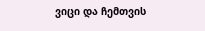ვიცი და ჩემთვის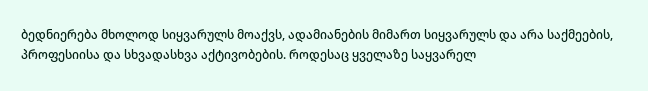ბედნიერება მხოლოდ სიყვარულს მოაქვს, ადამიანების მიმართ სიყვარულს და არა საქმეების, პროფესიისა და სხვადასხვა აქტივობების. როდესაც ყველაზე საყვარელ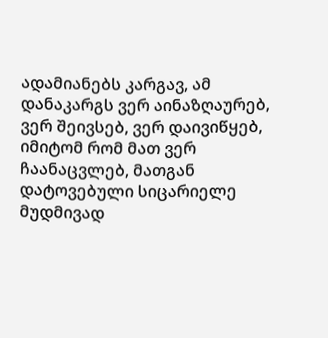ადამიანებს კარგავ, ამ დანაკარგს ვერ აინაზღაურებ, ვერ შეივსებ, ვერ დაივიწყებ, იმიტომ რომ მათ ვერ ჩაანაცვლებ, მათგან დატოვებული სიცარიელე მუდმივად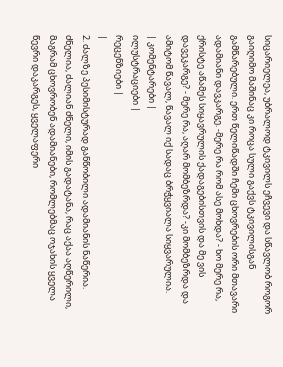სიცარიელეა, უბრალოდ ტკივილს ეჩვევი და სწავლობ როგორ გაიღიმო მაშინაც კი როცა სული გაქვს ტკივილისგან გამწარებული. ერთ წელიწადში ჩემი ცხოვრების ორი მთავარი ადამიანი დავკარგე. -მერე რა რომ ასე მოხდა? - ხო მერე რა, ქრისტე აწამეს სიყავრულის ქადაგებისთვის და მე ვის დავეკარგე? - მერე რა, აღარ მომბეზრდა? -კი მომბეზრდა და ამიტომ წავალ, წავალ იქ სადაც ბრჭყვიალა სიყვარულია.
| კომენტარები |
ილუსტრაციები |
რეცენზიები |
|
2. ძალზე პესიმისტურად განწობილი ადამიანის ნაწერია. ძნელია, ძალიან ძნელი, იმის გადატანა, რაც აქაა აღწერილი, მაგრამ ცხოვრობენ ადამიანები, რომლებმაც ოჯახის ყველა წევრი დაკარგეს, ყველაფერი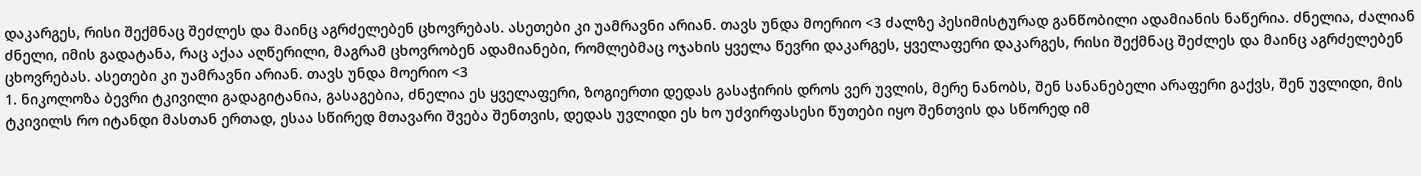დაკარგეს, რისი შექმნაც შეძლეს და მაინც აგრძელებენ ცხოვრებას. ასეთები კი უამრავნი არიან. თავს უნდა მოერიო <3 ძალზე პესიმისტურად განწობილი ადამიანის ნაწერია. ძნელია, ძალიან ძნელი, იმის გადატანა, რაც აქაა აღწერილი, მაგრამ ცხოვრობენ ადამიანები, რომლებმაც ოჯახის ყველა წევრი დაკარგეს, ყველაფერი დაკარგეს, რისი შექმნაც შეძლეს და მაინც აგრძელებენ ცხოვრებას. ასეთები კი უამრავნი არიან. თავს უნდა მოერიო <3
1. ნიკოლოზა ბევრი ტკივილი გადაგიტანია, გასაგებია, ძნელია ეს ყველაფერი, ზოგიერთი დედას გასაჭირის დროს ვერ უვლის, მერე ნანობს, შენ სანანებელი არაფერი გაქვს, შენ უვლიდი, მის ტკივილს რო იტანდი მასთან ერთად, ესაა სწირედ მთავარი შვება შენთვის, დედას უვლიდი ეს ხო უძვირფასესი წუთები იყო შენთვის და სწორედ იმ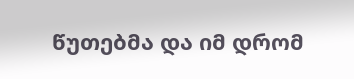წუთებმა და იმ დრომ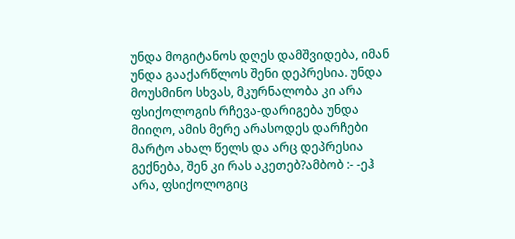უნდა მოგიტანოს დღეს დამშვიდება, იმან უნდა გააქარწლოს შენი დეპრესია. უნდა მოუსმინო სხვას, მკურნალობა კი არა ფსიქოლოგის რჩევა-დარიგება უნდა მიიღო, ამის მერე არასოდეს დარჩები მარტო ახალ წელს და არც დეპრესია გექნება, შენ კი რას აკეთებ?ამბობ :- -ეჰ არა, ფსიქოლოგიც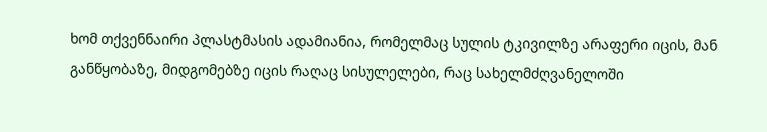ხომ თქვენნაირი პლასტმასის ადამიანია, რომელმაც სულის ტკივილზე არაფერი იცის, მან განწყობაზე, მიდგომებზე იცის რაღაც სისულელები, რაც სახელმძღვანელოში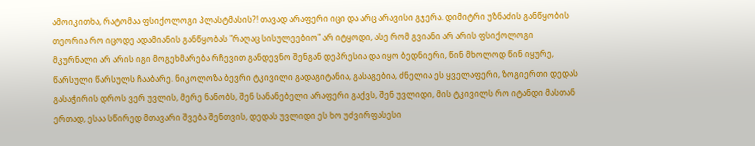ამოიკითხა, რატომაა ფსიქოლოგი პლასტმასის?! თავად არაფერი იცი და არც არავისი გჯერა. დიმიტრი უზნაძის განწყობის თეორია რო იცოდე ადამიანის განწყობას "რაღაც სისულეებიო" არ იტყოდი, ასე რომ გვიანი არ არის ფსიქოლოგი მკურნალი არ არის იგი მოგეხმარება რჩევით განდევნო შენგან დეპრესია და იყო ბედნიერი, წინ მხოლოდ წინ იყურე, წარსული წარსულს ჩააბარე. ნიკოლოზა ბევრი ტკივილი გადაგიტანია, გასაგებია, ძნელია ეს ყველაფერი, ზოგიერთი დედას გასაჭირის დროს ვერ უვლის, მერე ნანობს, შენ სანანებელი არაფერი გაქვს, შენ უვლიდი, მის ტკივილს რო იტანდი მასთან ერთად, ესაა სწირედ მთავარი შვება შენთვის, დედას უვლიდი ეს ხო უძვირფასესი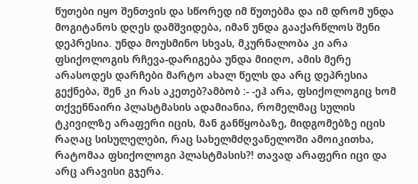წუთები იყო შენთვის და სწორედ იმ წუთებმა და იმ დრომ უნდა მოგიტანოს დღეს დამშვიდება, იმან უნდა გააქარწლოს შენი დეპრესია. უნდა მოუსმინო სხვას, მკურნალობა კი არა ფსიქოლოგის რჩევა-დარიგება უნდა მიიღო, ამის მერე არასოდეს დარჩები მარტო ახალ წელს და არც დეპრესია გექნება, შენ კი რას აკეთებ?ამბობ :- -ეჰ არა, ფსიქოლოგიც ხომ თქვენნაირი პლასტმასის ადამიანია, რომელმაც სულის ტკივილზე არაფერი იცის, მან განწყობაზე, მიდგომებზე იცის რაღაც სისულელები, რაც სახელმძღვანელოში ამოიკითხა, რატომაა ფსიქოლოგი პლასტმასის?! თავად არაფერი იცი და არც არავისი გჯერა.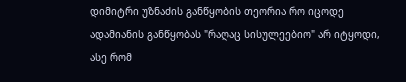დიმიტრი უზნაძის განწყობის თეორია რო იცოდე ადამიანის განწყობას "რაღაც სისულეებიო" არ იტყოდი, ასე რომ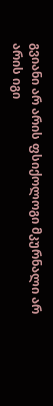გვიანი არ არის ფსიქოლოგი მკურნალი არ არის იგი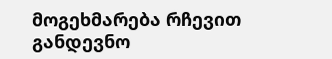მოგეხმარება რჩევით განდევნო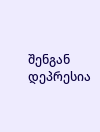შენგან დეპრესია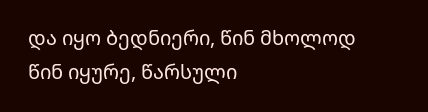და იყო ბედნიერი, წინ მხოლოდ წინ იყურე, წარსული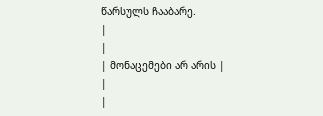წარსულს ჩააბარე.
|
|
| მონაცემები არ არის |
|
|